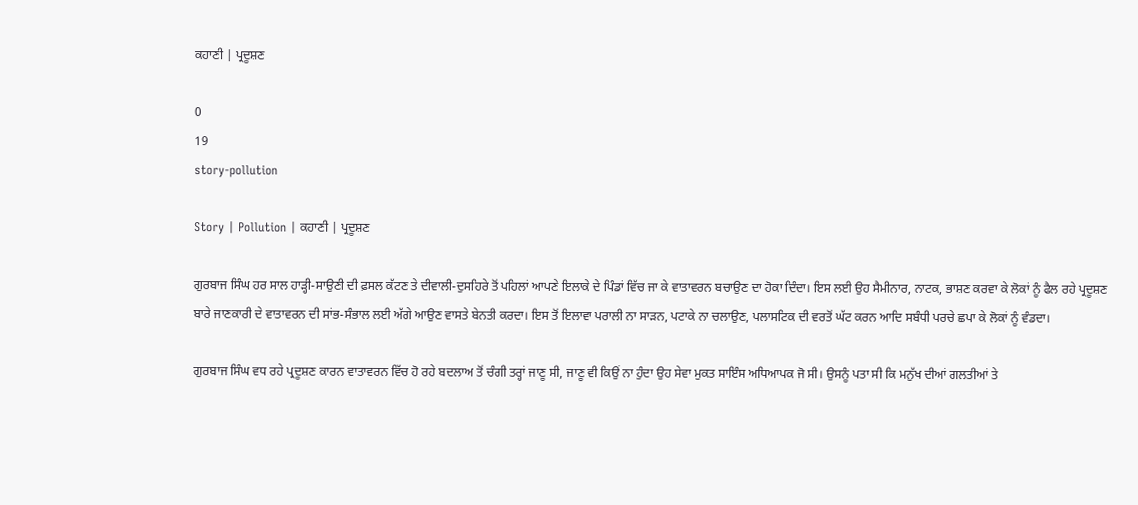ਕਹਾਣੀ | ਪ੍ਰਦੂਸ਼ਣ

0
19
story-pollution

Story | Pollution | ਕਹਾਣੀ | ਪ੍ਰਦੂਸ਼ਣ

ਗੁਰਬਾਜ ਸਿੰਘ ਹਰ ਸਾਲ ਹਾੜ੍ਹੀ-ਸਾਉਣੀ ਦੀ ਫ਼ਸਲ ਕੱਟਣ ਤੇ ਦੀਵਾਲੀ-ਦੁਸਹਿਰੇ ਤੋਂ ਪਹਿਲਾਂ ਆਪਣੇ ਇਲਾਕੇ ਦੇ ਪਿੰਡਾਂ ਵਿੱਚ ਜਾ ਕੇ ਵਾਤਾਵਰਨ ਬਚਾਉਣ ਦਾ ਹੋਕਾ ਦਿੰਦਾ। ਇਸ ਲਈ ਉਹ ਸੈਮੀਨਾਰ, ਨਾਟਕ, ਭਾਸ਼ਣ ਕਰਵਾ ਕੇ ਲੋਕਾਂ ਨੂੰ ਫੈਲ ਰਹੇ ਪ੍ਰਦੂਸ਼ਣ ਬਾਰੇ ਜਾਣਕਾਰੀ ਦੇ ਵਾਤਾਵਰਨ ਦੀ ਸਾਂਭ-ਸੰਭਾਲ ਲਈ ਅੱਗੇ ਆਉਣ ਵਾਸਤੇ ਬੇਨਤੀ ਕਰਦਾ। ਇਸ ਤੋਂ ਇਲਾਵਾ ਪਰਾਲੀ ਨਾ ਸਾੜਨ, ਪਟਾਕੇ ਨਾ ਚਲਾਉਣ, ਪਲਾਸਟਿਕ ਦੀ ਵਰਤੋਂ ਘੱਟ ਕਰਨ ਆਦਿ ਸਬੰਧੀ ਪਰਚੇ ਛਪਾ ਕੇ ਲੋਕਾਂ ਨੂੰ ਵੰਡਦਾ।

ਗੁਰਬਾਜ ਸਿੰਘ ਵਧ ਰਹੇ ਪ੍ਰਦੂਸ਼ਣ ਕਾਰਨ ਵਾਤਾਵਰਨ ਵਿੱਚ ਹੋ ਰਹੇ ਬਦਲਾਅ ਤੋਂ ਚੰਗੀ ਤਰ੍ਹਾਂ ਜਾਣੂ ਸੀ, ਜਾਣੂ ਵੀ ਕਿਉਂ ਨਾ ਹੁੰਦਾ ਉਹ ਸੇਵਾ ਮੁਕਤ ਸਾਇੰਸ ਅਧਿਆਪਕ ਜੋ ਸੀ। ਉਸਨੂੰ ਪਤਾ ਸੀ ਕਿ ਮਨੁੱਖ ਦੀਆਂ ਗਲਤੀਆਂ ਤੇ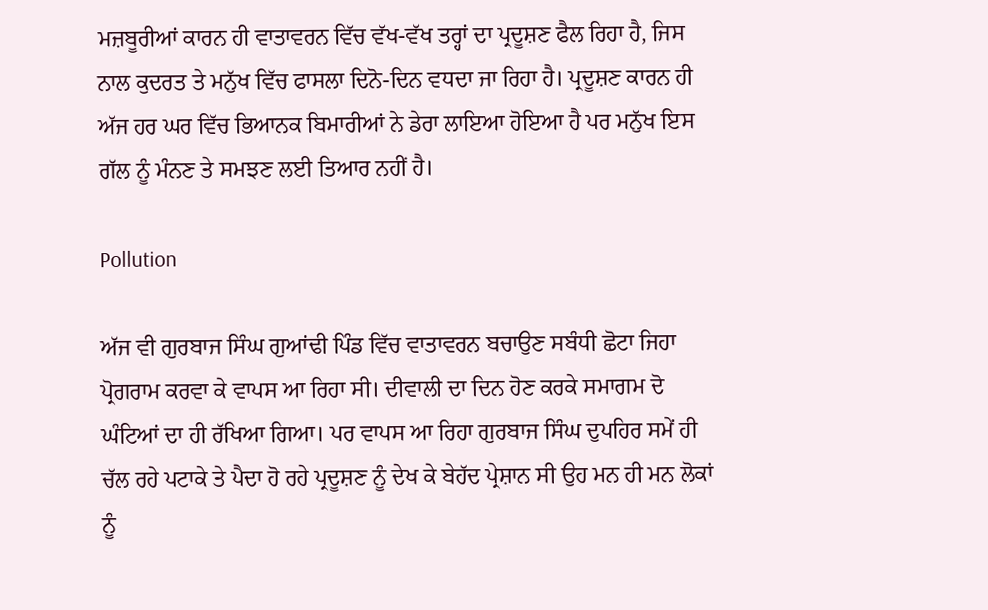ਮਜ਼ਬੂਰੀਆਂ ਕਾਰਨ ਹੀ ਵਾਤਾਵਰਨ ਵਿੱਚ ਵੱਖ-ਵੱਖ ਤਰ੍ਹਾਂ ਦਾ ਪ੍ਰਦੂਸ਼ਣ ਫੈਲ ਰਿਹਾ ਹੈ, ਜਿਸ ਨਾਲ ਕੁਦਰਤ ਤੇ ਮਨੁੱਖ ਵਿੱਚ ਫਾਸਲਾ ਦਿਨੋ-ਦਿਨ ਵਧਦਾ ਜਾ ਰਿਹਾ ਹੈ। ਪ੍ਰਦੂਸ਼ਣ ਕਾਰਨ ਹੀ ਅੱਜ ਹਰ ਘਰ ਵਿੱਚ ਭਿਆਨਕ ਬਿਮਾਰੀਆਂ ਨੇ ਡੇਰਾ ਲਾਇਆ ਹੋਇਆ ਹੈ ਪਰ ਮਨੁੱਖ ਇਸ ਗੱਲ ਨੂੰ ਮੰਨਣ ਤੇ ਸਮਝਣ ਲਈ ਤਿਆਰ ਨਹੀਂ ਹੈ।

Pollution

ਅੱਜ ਵੀ ਗੁਰਬਾਜ ਸਿੰਘ ਗੁਆਂਢੀ ਪਿੰਡ ਵਿੱਚ ਵਾਤਾਵਰਨ ਬਚਾਉਣ ਸਬੰਧੀ ਛੋਟਾ ਜਿਹਾ ਪ੍ਰੋਗਰਾਮ ਕਰਵਾ ਕੇ ਵਾਪਸ ਆ ਰਿਹਾ ਸੀ। ਦੀਵਾਲੀ ਦਾ ਦਿਨ ਹੋਣ ਕਰਕੇ ਸਮਾਗਮ ਦੋ ਘੰਟਿਆਂ ਦਾ ਹੀ ਰੱਖਿਆ ਗਿਆ। ਪਰ ਵਾਪਸ ਆ ਰਿਹਾ ਗੁਰਬਾਜ ਸਿੰਘ ਦੁਪਹਿਰ ਸਮੇਂ ਹੀ ਚੱਲ ਰਹੇ ਪਟਾਕੇ ਤੇ ਪੈਦਾ ਹੋ ਰਹੇ ਪ੍ਰਦੂਸ਼ਣ ਨੂੰ ਦੇਖ ਕੇ ਬੇਹੱਦ ਪ੍ਰੇਸ਼ਾਨ ਸੀ ਉਹ ਮਨ ਹੀ ਮਨ ਲੋਕਾਂ ਨੂੰ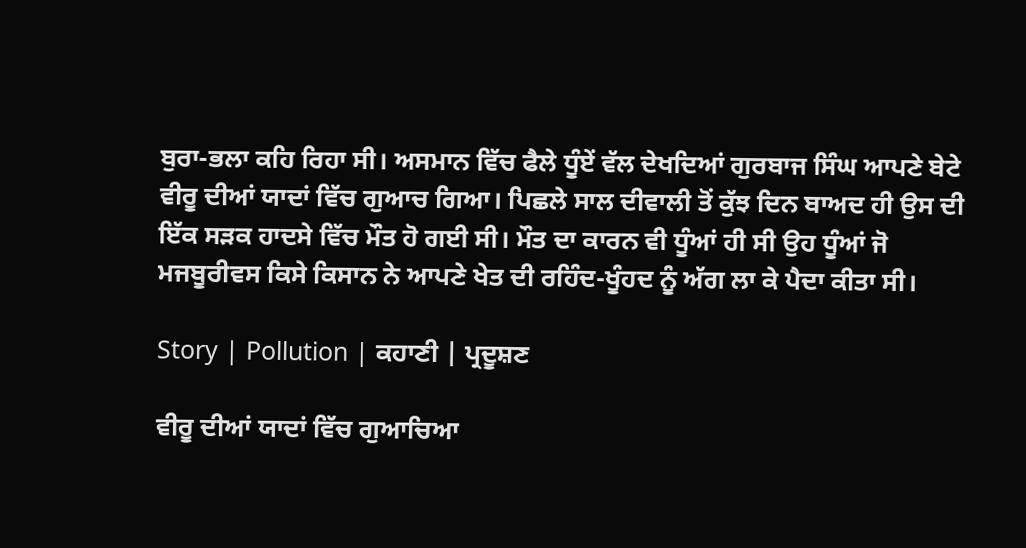ਬੁਰਾ-ਭਲਾ ਕਹਿ ਰਿਹਾ ਸੀ। ਅਸਮਾਨ ਵਿੱਚ ਫੈਲੇ ਧੂੰਏਂ ਵੱਲ ਦੇਖਦਿਆਂ ਗੁਰਬਾਜ ਸਿੰਘ ਆਪਣੇ ਬੇਟੇ ਵੀਰੂ ਦੀਆਂ ਯਾਦਾਂ ਵਿੱਚ ਗੁਆਚ ਗਿਆ। ਪਿਛਲੇ ਸਾਲ ਦੀਵਾਲੀ ਤੋਂ ਕੁੱਝ ਦਿਨ ਬਾਅਦ ਹੀ ਉਸ ਦੀ ਇੱਕ ਸੜਕ ਹਾਦਸੇ ਵਿੱਚ ਮੌਤ ਹੋ ਗਈ ਸੀ। ਮੌਤ ਦਾ ਕਾਰਨ ਵੀ ਧੂੰਆਂ ਹੀ ਸੀ ਉਹ ਧੂੰਆਂ ਜੋ ਮਜਬੂਰੀਵਸ ਕਿਸੇ ਕਿਸਾਨ ਨੇ ਆਪਣੇ ਖੇਤ ਦੀ ਰਹਿੰਦ-ਖੂੰਹਦ ਨੂੰ ਅੱਗ ਲਾ ਕੇ ਪੈਦਾ ਕੀਤਾ ਸੀ।

Story | Pollution | ਕਹਾਣੀ | ਪ੍ਰਦੂਸ਼ਣ

ਵੀਰੂ ਦੀਆਂ ਯਾਦਾਂ ਵਿੱਚ ਗੁਆਚਿਆ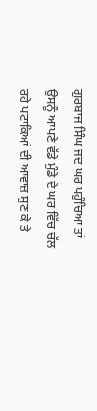ਗੁਰਬਾਜ ਸਿੰਘ ਜਦ ਘਰ ਪਹੁੰਚਿਆ ਤਾਂ ਉਸਨੂੰ ਆਪਣੇ ਵੱਡੇ ਮੁੰਡੇ ਦੇ ਘਰ ਵਿੱਚ ਚੱਲ ਰਹੇ ਪਟਾਕਿਆਂ ਦੀ ਆਵਾਜ਼ ਸੁਣ ਕੇ ਤੇ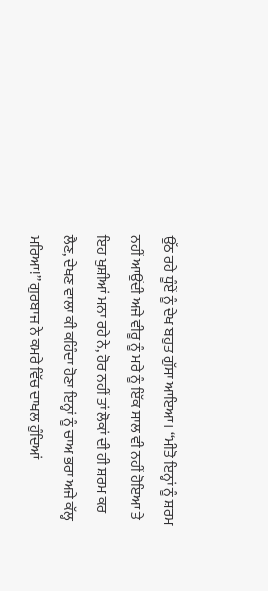ਉੱਠ ਰਹੇ ਧੂੰਏਂ ਨੂੰ ਦੇਖ ਬਹੁਤ ਗੁੱਸਾ ਆਇਆ। ‘‘ਮੀਤੋ ਇਨ੍ਹਾਂ ਨੂੰ ਸ਼ਰਮ ਨਹੀਂ ਆਉਂਦੀ ਅਜੇ ਵੀਰੂ ਨੂੰ ਮਰੇ ਨੂੰ ਇੱਕ ਸਾਲ ਵੀ ਨਹੀਂ ਹੋਇਆ ਤੇ ਇਹ ਖੁਸ਼ੀਆਂ ਮਨਾ ਰਹੇ ਨੇ, ਹੋਰ ਨਹੀਂ ਤਾਂ ਲੋਕਾਂ ਦੀ ਹੀ ਸ਼ਰਮ ਕਰ ਲੈਣ, ਦੇਖਣ ਵਾਲਾ ਕੀ ਕਹਿੰਦਾ ਹੋਣਾ ਇਨ੍ਹਾਂ ਨੂੰ ਚਾਅ ਭਰਾ ਅਜੇ ਕੱਲ੍ਹ ਮਰਿਆ!’’ ਗੁਰਬਾਜ ਨੇ ਕਮਰੇ ਵਿੱਚ ਦਾਖਲ ਹੁੰਦਿਆਂ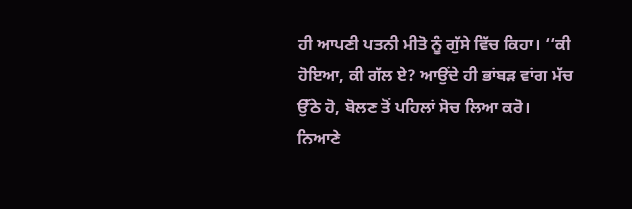ਹੀ ਆਪਣੀ ਪਤਨੀ ਮੀਤੋ ਨੂੰ ਗੁੱਸੇ ਵਿੱਚ ਕਿਹਾ। ‘‘ਕੀ ਹੋਇਆ, ਕੀ ਗੱਲ ਏ? ਆਉਂਦੇ ਹੀ ਭਾਂਬੜ ਵਾਂਗ ਮੱਚ ਉੱਠੇ ਹੋ, ਬੋਲਣ ਤੋਂ ਪਹਿਲਾਂ ਸੋਚ ਲਿਆ ਕਰੋ। ਨਿਆਣੇ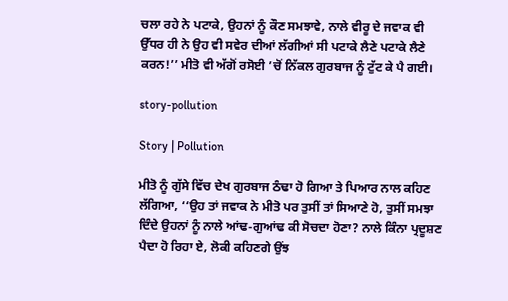ਚਲਾ ਰਹੇ ਨੇ ਪਟਾਕੇ, ਉਹਨਾਂ ਨੂੰ ਕੌਣ ਸਮਝਾਵੇ, ਨਾਲੇ ਵੀਰੂ ਦੇ ਜਵਾਕ ਵੀ ਉੱਧਰ ਹੀ ਨੇ ਉਹ ਵੀ ਸਵੇਰ ਦੀਆਂ ਲੱਗੀਆਂ ਸੀ ਪਟਾਕੇ ਲੈਣੇ ਪਟਾਕੇ ਲੈਣੇ ਕਰਨ!’’ ਮੀਤੋ ਵੀ ਅੱਗੋਂ ਰਸੋਈ ’ਚੋਂ ਨਿੱਕਲ ਗੁਰਬਾਜ ਨੂੰ ਟੁੱਟ ਕੇ ਪੈ ਗਈ।

story-pollution

Story | Pollution

ਮੀਤੋ ਨੂੰ ਗੁੱਸੇ ਵਿੱਚ ਦੇਖ ਗੁਰਬਾਜ ਠੰਢਾ ਹੋ ਗਿਆ ਤੇ ਪਿਆਰ ਨਾਲ ਕਹਿਣ ਲੱਗਿਆ, ‘‘ਉਹ ਤਾਂ ਜਵਾਕ ਨੇ ਮੀਤੋ ਪਰ ਤੁਸੀਂ ਤਾਂ ਸਿਆਣੇ ਹੋ, ਤੁਸੀਂ ਸਮਝਾ ਦਿੰਦੇ ਉਹਨਾਂ ਨੂੰ ਨਾਲੇ ਆਂਢ-ਗੁਆਂਢ ਕੀ ਸੋਚਦਾ ਹੋਣਾ? ਨਾਲੇ ਕਿੰਨਾ ਪ੍ਰਦੂਸ਼ਣ ਪੈਦਾ ਹੋ ਰਿਹਾ ਏ, ਲੋਕੀ ਕਹਿਣਗੇ ਉਂਝ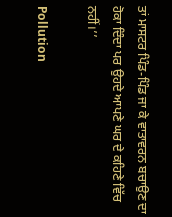ਤਾਂ ਮਾਸਟਰ ਪਿੰਡ-ਪਿੰਡ ਜਾ ਕੇ ਵਾਤਾਵਰਨ ਬਚਾਉਣ ਦਾ ਹੋਕਾ ਦਿੰਦਾ ਪਰ ਉਹਦੇ ਆਪਣੇ ਘਰ ਦੇ ਕਹਿਣੇ ਵਿੱਚ ਨਹੀਂ।’’

Pollution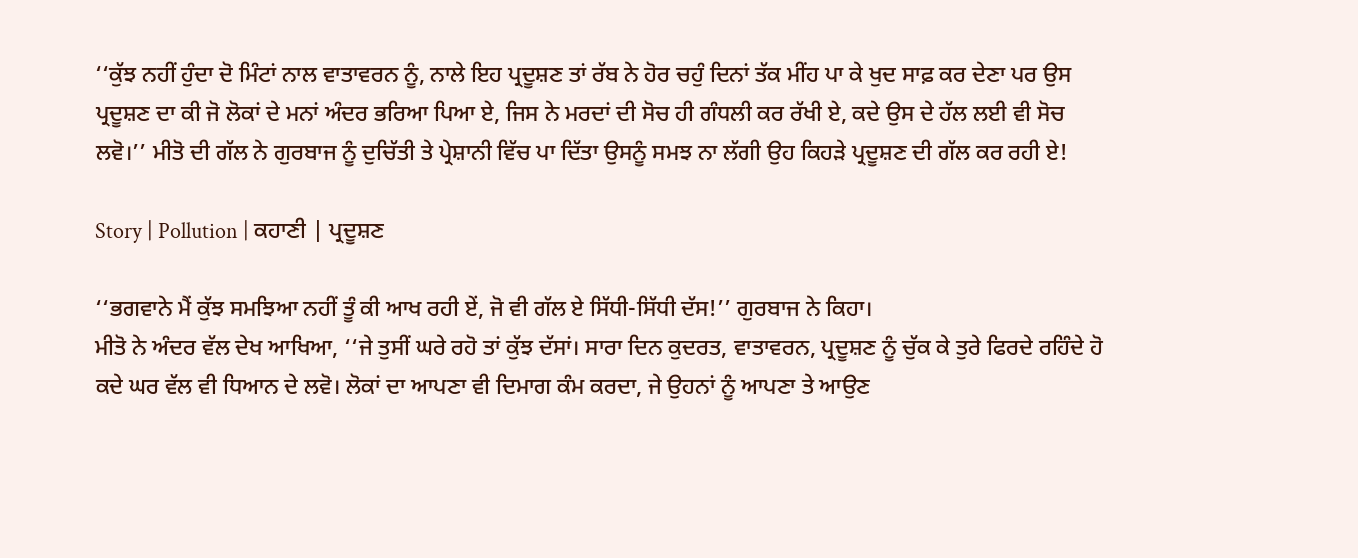‘‘ਕੁੱਝ ਨਹੀਂ ਹੁੰਦਾ ਦੋ ਮਿੰਟਾਂ ਨਾਲ ਵਾਤਾਵਰਨ ਨੂੰ, ਨਾਲੇ ਇਹ ਪ੍ਰਦੂਸ਼ਣ ਤਾਂ ਰੱਬ ਨੇ ਹੋਰ ਚਹੁੰ ਦਿਨਾਂ ਤੱਕ ਮੀਂਹ ਪਾ ਕੇ ਖੁਦ ਸਾਫ਼ ਕਰ ਦੇਣਾ ਪਰ ਉਸ ਪ੍ਰਦੂਸ਼ਣ ਦਾ ਕੀ ਜੋ ਲੋਕਾਂ ਦੇ ਮਨਾਂ ਅੰਦਰ ਭਰਿਆ ਪਿਆ ਏ, ਜਿਸ ਨੇ ਮਰਦਾਂ ਦੀ ਸੋਚ ਹੀ ਗੰਧਲੀ ਕਰ ਰੱਖੀ ਏ, ਕਦੇ ਉਸ ਦੇ ਹੱਲ ਲਈ ਵੀ ਸੋਚ ਲਵੋ।’’ ਮੀਤੋ ਦੀ ਗੱਲ ਨੇ ਗੁਰਬਾਜ ਨੂੰ ਦੁਚਿੱਤੀ ਤੇ ਪ੍ਰੇਸ਼ਾਨੀ ਵਿੱਚ ਪਾ ਦਿੱਤਾ ਉਸਨੂੰ ਸਮਝ ਨਾ ਲੱਗੀ ਉਹ ਕਿਹੜੇ ਪ੍ਰਦੂਸ਼ਣ ਦੀ ਗੱਲ ਕਰ ਰਹੀ ਏ!

Story | Pollution | ਕਹਾਣੀ | ਪ੍ਰਦੂਸ਼ਣ

‘‘ਭਗਵਾਨੇ ਮੈਂ ਕੁੱਝ ਸਮਝਿਆ ਨਹੀਂ ਤੂੰ ਕੀ ਆਖ ਰਹੀ ਏਂ, ਜੋ ਵੀ ਗੱਲ ਏ ਸਿੱਧੀ-ਸਿੱਧੀ ਦੱਸ!’’ ਗੁਰਬਾਜ ਨੇ ਕਿਹਾ।
ਮੀਤੋ ਨੇ ਅੰਦਰ ਵੱਲ ਦੇਖ ਆਖਿਆ, ‘‘ਜੇ ਤੁਸੀਂ ਘਰੇ ਰਹੋ ਤਾਂ ਕੁੱਝ ਦੱਸਾਂ। ਸਾਰਾ ਦਿਨ ਕੁਦਰਤ, ਵਾਤਾਵਰਨ, ਪ੍ਰਦੂਸ਼ਣ ਨੂੰ ਚੁੱਕ ਕੇ ਤੁਰੇ ਫਿਰਦੇ ਰਹਿੰਦੇ ਹੋ ਕਦੇ ਘਰ ਵੱਲ ਵੀ ਧਿਆਨ ਦੇ ਲਵੋ। ਲੋਕਾਂ ਦਾ ਆਪਣਾ ਵੀ ਦਿਮਾਗ ਕੰਮ ਕਰਦਾ, ਜੇ ਉਹਨਾਂ ਨੂੰ ਆਪਣਾ ਤੇ ਆਉਣ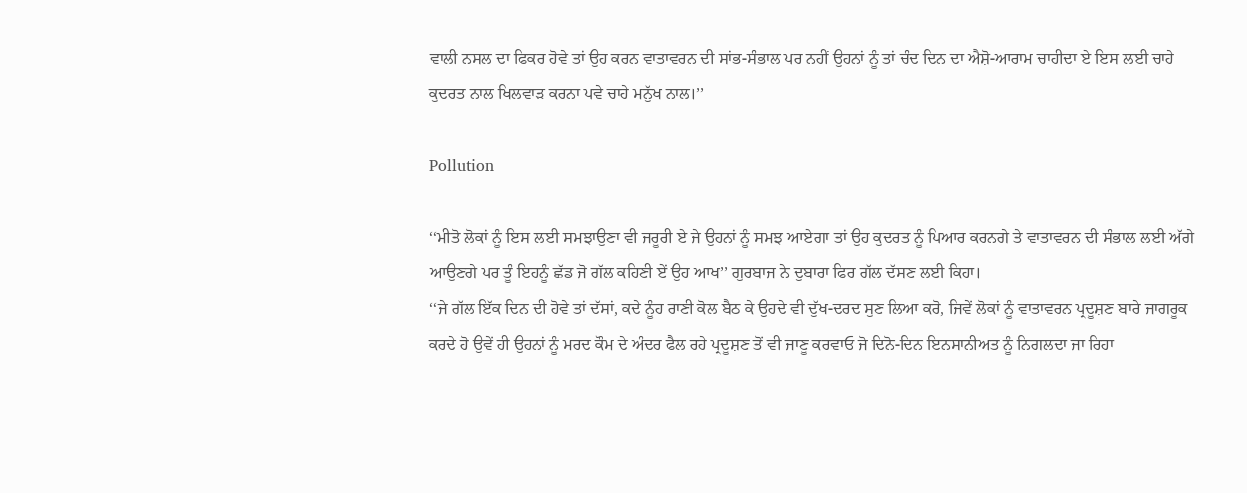ਵਾਲੀ ਨਸਲ ਦਾ ਫਿਕਰ ਹੋਵੇ ਤਾਂ ਉਹ ਕਰਨ ਵਾਤਾਵਰਨ ਦੀ ਸਾਂਭ-ਸੰਭਾਲ ਪਰ ਨਹੀਂ ਉਹਨਾਂ ਨੂੰ ਤਾਂ ਚੰਦ ਦਿਨ ਦਾ ਐਸ਼ੋ-ਆਰਾਮ ਚਾਹੀਦਾ ਏ ਇਸ ਲਈ ਚਾਹੇ ਕੁਦਰਤ ਨਾਲ ਖਿਲਵਾੜ ਕਰਨਾ ਪਵੇ ਚਾਹੇ ਮਨੁੱਖ ਨਾਲ।’’

Pollution

‘‘ਮੀਤੋ ਲੋਕਾਂ ਨੂੰ ਇਸ ਲਈ ਸਮਝਾਉਣਾ ਵੀ ਜਰੂਰੀ ਏ ਜੇ ਉਹਨਾਂ ਨੂੰ ਸਮਝ ਆਏਗਾ ਤਾਂ ਉਹ ਕੁਦਰਤ ਨੂੰ ਪਿਆਰ ਕਰਨਗੇ ਤੇ ਵਾਤਾਵਰਨ ਦੀ ਸੰਭਾਲ ਲਈ ਅੱਗੇ ਆਉਣਗੇ ਪਰ ਤੂੰ ਇਹਨੂੰ ਛੱਡ ਜੋ ਗੱਲ ਕਹਿਣੀ ਏਂ ਉਹ ਆਖ’’ ਗੁਰਬਾਜ ਨੇ ਦੁਬਾਰਾ ਫਿਰ ਗੱਲ ਦੱਸਣ ਲਈ ਕਿਹਾ।
‘‘ਜੇ ਗੱਲ ਇੱਕ ਦਿਨ ਦੀ ਹੋਵੇ ਤਾਂ ਦੱਸਾਂ, ਕਦੇ ਨੂੰਹ ਰਾਣੀ ਕੋਲ ਬੈਠ ਕੇ ਉਹਦੇ ਵੀ ਦੁੱਖ-ਦਰਦ ਸੁਣ ਲਿਆ ਕਰੋ, ਜਿਵੇਂ ਲੋਕਾਂ ਨੂੰ ਵਾਤਾਵਰਨ ਪ੍ਰਦੂਸ਼ਣ ਬਾਰੇ ਜਾਗਰੂਕ ਕਰਦੇ ਹੋ ਉਵੇਂ ਹੀ ਉਹਨਾਂ ਨੂੰ ਮਰਦ ਕੌਮ ਦੇ ਅੰਦਰ ਫੈਲ ਰਹੇ ਪ੍ਰਦੂਸ਼ਣ ਤੋਂ ਵੀ ਜਾਣੂ ਕਰਵਾਓ ਜੋ ਦਿਨੋ-ਦਿਨ ਇਨਸਾਨੀਅਤ ਨੂੰ ਨਿਗਲਦਾ ਜਾ ਰਿਹਾ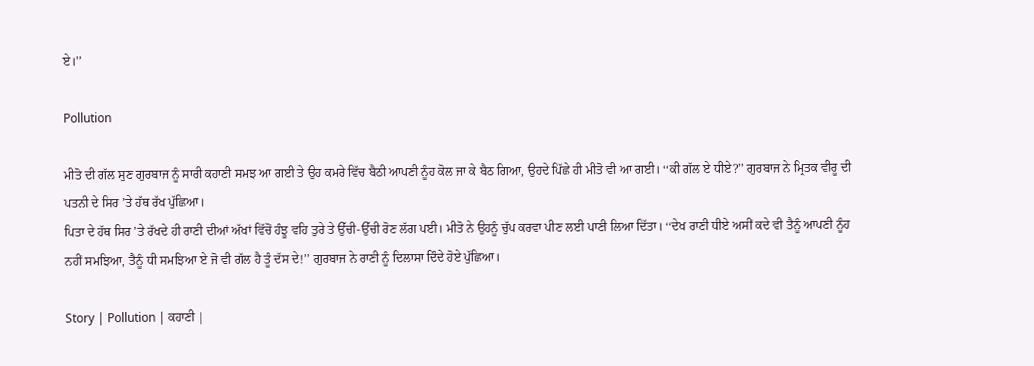ਏ।’’

Pollution

ਮੀਤੋ ਦੀ ਗੱਲ ਸੁਣ ਗੁਰਬਾਜ ਨੂੰ ਸਾਰੀ ਕਹਾਣੀ ਸਮਝ ਆ ਗਈ ਤੇ ਉਹ ਕਮਰੇ ਵਿੱਚ ਬੈਠੀ ਆਪਣੀ ਨੂੰਹ ਕੋਲ ਜਾ ਕੇ ਬੈਠ ਗਿਆ, ਉਹਦੇ ਪਿੱਛੇ ਹੀ ਮੀਤੋ ਵੀ ਆ ਗਈ। ‘‘ਕੀ ਗੱਲ ਏ ਧੀਏ?’’ ਗੁਰਬਾਜ ਨੇ ਮ੍ਰਿਤਕ ਵੀਰੂ ਦੀ ਪਤਨੀ ਦੇ ਸਿਰ ’ਤੇ ਹੱਥ ਰੱਖ ਪੁੱਛਿਆ।
ਪਿਤਾ ਦੇ ਹੱਥ ਸਿਰ ’ਤੇ ਰੱਖਦੇ ਹੀ ਰਾਣੀ ਦੀਆਂ ਅੱਖਾਂ ਵਿੱਚੋਂ ਹੰਝੂ ਵਹਿ ਤੁਰੇ ਤੇ ਉੱਚੀ-ਉੱਚੀ ਰੋਣ ਲੱਗ ਪਈ। ਮੀਤੋ ਨੇ ਉਹਨੂੰ ਚੁੱਪ ਕਰਵਾ ਪੀਣ ਲਈ ਪਾਣੀ ਲਿਆ ਦਿੱਤਾ। ‘‘ਦੇਖ ਰਾਣੀ ਧੀਏ ਅਸੀਂ ਕਦੇ ਵੀ ਤੈਨੂੰ ਆਪਣੀ ਨੂੰਹ ਨਹੀਂ ਸਮਝਿਆ, ਤੈਨੂੰ ਧੀ ਸਮਝਿਆ ਏ ਜੋ ਵੀ ਗੱਲ ਹੈ ਤੂੰ ਦੱਸ ਦੇ!’’ ਗੁਰਬਾਜ ਨੇ ਰਾਣੀ ਨੂੰ ਦਿਲਾਸਾ ਦਿੰਦੇ ਹੋਏ ਪੁੱਛਿਆ।

Story | Pollution | ਕਹਾਣੀ |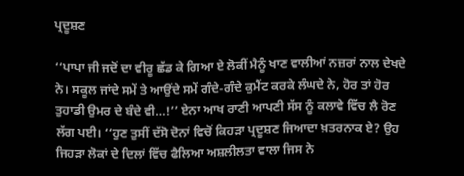ਪ੍ਰਦੂਸ਼ਣ

‘‘ਪਾਪਾ ਜੀ ਜਦੋਂ ਦਾ ਵੀਰੂ ਛੱਡ ਕੇ ਗਿਆ ਏ ਲੋਕੀਂ ਮੈਨੂੰ ਖਾਣ ਵਾਲੀਆਂ ਨਜ਼ਰਾਂ ਨਾਲ ਦੇਖਦੇ ਨੇ। ਸਕੂਲ ਜਾਂਦੇ ਸਮੇਂ ਤੇ ਆਉਂਦੇ ਸਮੇਂ ਗੰਦੇ-ਗੰਦੇ ਕੁਮੈਂਟ ਕਰਕੇ ਲੰਘਦੇ ਨੇ, ਹੋਰ ਤਾਂ ਹੋਰ ਤੁਹਾਡੀ ਉਮਰ ਦੇ ਬੰਦੇ ਵੀ…!’’ ਏਨਾ ਆਖ ਰਾਣੀ ਆਪਣੀ ਸੱਸ ਨੂੰ ਕਲਾਵੇ ਵਿੱਚ ਲੈ ਰੋਣ ਲੱਗ ਪਈ। ‘‘ਹੁਣ ਤੁਸੀਂ ਦੱਸੋ ਦੋਨਾਂ ਵਿਚੋਂ ਕਿਹੜਾ ਪ੍ਰਦੂਸ਼ਣ ਜਿਆਦਾ ਖ਼ਤਰਨਾਕ ਏ? ਉਹ ਜਿਹੜਾ ਲੋਕਾਂ ਦੇ ਦਿਲਾਂ ਵਿੱਚ ਫੈਲਿਆ ਅਸ਼ਲੀਲਤਾ ਵਾਲਾ ਜਿਸ ਨੇ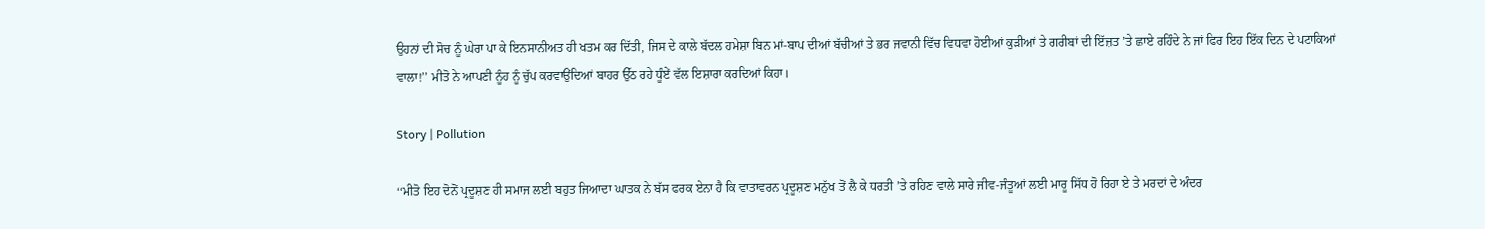ਉਹਨਾਂ ਦੀ ਸੋਚ ਨੂੰ ਘੇਰਾ ਪਾ ਕੇ ਇਨਸਾਨੀਅਤ ਹੀ ਖਤਮ ਕਰ ਦਿੱਤੀ, ਜਿਸ ਦੇ ਕਾਲੇ ਬੱਦਲ ਹਮੇਸ਼ਾ ਬਿਨ ਮਾਂ-ਬਾਪ ਦੀਆਂ ਬੱਚੀਆਂ ਤੇ ਭਰ ਜਵਾਨੀ ਵਿੱਚ ਵਿਧਵਾ ਹੋਈਆਂ ਕੁੜੀਆਂ ਤੇ ਗਰੀਬਾਂ ਦੀ ਇੱਜ਼ਤ ’ਤੇ ਛਾਏ ਰਹਿੰਦੇ ਨੇ ਜਾਂ ਫਿਰ ਇਹ ਇੱਕ ਦਿਨ ਦੇ ਪਟਾਕਿਆਂ ਵਾਲਾ!’’ ਮੀਤੋ ਨੇ ਆਪਣੀ ਨੂੰਹ ਨੂੰ ਚੁੱਪ ਕਰਵਾਉਂਦਿਆਂ ਬਾਹਰ ਉੱਠ ਰਹੇ ਧੂੰਏਂ ਵੱਲ ਇਸ਼ਾਰਾ ਕਰਦਿਆਂ ਕਿਹਾ।

Story | Pollution

‘‘ਮੀਤੋ ਇਹ ਦੋਨੋਂ ਪ੍ਰਦੂਸ਼ਣ ਹੀ ਸਮਾਜ ਲਈ ਬਹੁਤ ਜਿਆਦਾ ਘਾਤਕ ਨੇ ਬੱਸ ਫਰਕ ਏਨਾ ਹੈ ਕਿ ਵਾਤਾਵਰਨ ਪ੍ਰਦੂਸ਼ਣ ਮਨੁੱਖ ਤੋਂ ਲੈ ਕੇ ਧਰਤੀ ’ਤੇ ਰਹਿਣ ਵਾਲੇ ਸਾਰੇ ਜੀਵ-ਜੰਤੂਆਂ ਲਈ ਮਾਰੂ ਸਿੱਧ ਹੋ ਰਿਹਾ ਏ ਤੇ ਮਰਦਾਂ ਦੇ ਅੰਦਰ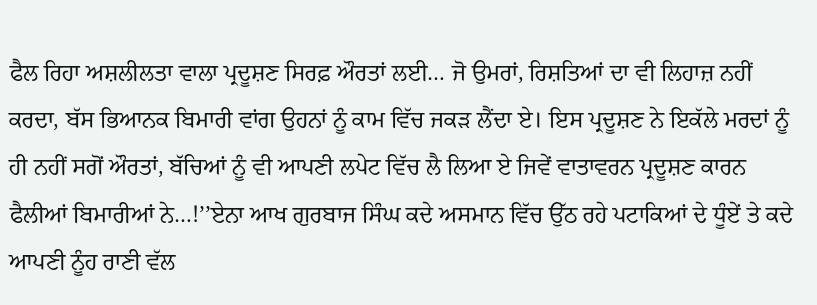ਫੈਲ ਰਿਹਾ ਅਸ਼ਲੀਲਤਾ ਵਾਲਾ ਪ੍ਰਦੂਸ਼ਣ ਸਿਰਫ਼ ਔਰਤਾਂ ਲਈ… ਜੋ ਉਮਰਾਂ, ਰਿਸ਼ਤਿਆਂ ਦਾ ਵੀ ਲਿਹਾਜ਼ ਨਹੀਂ ਕਰਦਾ, ਬੱਸ ਭਿਆਨਕ ਬਿਮਾਰੀ ਵਾਂਗ ਉਹਨਾਂ ਨੂੰ ਕਾਮ ਵਿੱਚ ਜਕੜ ਲੈਂਦਾ ਏ। ਇਸ ਪ੍ਰਦੂਸ਼ਣ ਨੇ ਇਕੱਲੇ ਮਰਦਾਂ ਨੂੰ ਹੀ ਨਹੀਂ ਸਗੋਂ ਔਰਤਾਂ, ਬੱਚਿਆਂ ਨੂੰ ਵੀ ਆਪਣੀ ਲਪੇਟ ਵਿੱਚ ਲੈ ਲਿਆ ਏ ਜਿਵੇਂ ਵਾਤਾਵਰਨ ਪ੍ਰਦੂਸ਼ਣ ਕਾਰਨ ਫੈਲੀਆਂ ਬਿਮਾਰੀਆਂ ਨੇ…!’’ਏਨਾ ਆਖ ਗੁਰਬਾਜ ਸਿੰਘ ਕਦੇ ਅਸਮਾਨ ਵਿੱਚ ਉੱਠ ਰਹੇ ਪਟਾਕਿਆਂ ਦੇ ਧੂੰਏਂ ਤੇ ਕਦੇ ਆਪਣੀ ਨੂੰਹ ਰਾਣੀ ਵੱਲ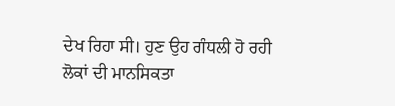ਦੇਖ ਰਿਹਾ ਸੀ। ਹੁਣ ਉਹ ਗੰਧਲੀ ਹੋ ਰਹੀ ਲੋਕਾਂ ਦੀ ਮਾਨਸਿਕਤਾ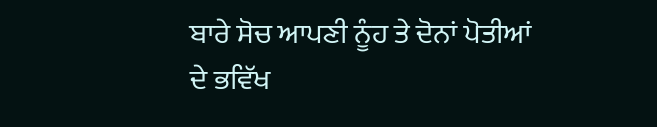ਬਾਰੇ ਸੋਚ ਆਪਣੀ ਨੂੰਹ ਤੇ ਦੋਨਾਂ ਪੋਤੀਆਂ ਦੇ ਭਵਿੱਖ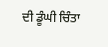ਦੀ ਡੂੰਘੀ ਚਿੰਤਾ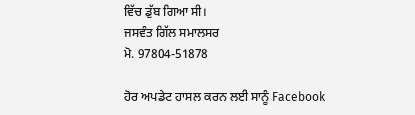ਵਿੱਚ ਡੁੱਬ ਗਿਆ ਸੀ।
ਜਸਵੰਤ ਗਿੱਲ ਸਮਾਲਸਰ
ਮੋ. 97804-51878

ਹੋਰ ਅਪਡੇਟ ਹਾਸਲ ਕਰਨ ਲਈ ਸਾਨੂੰ Facebook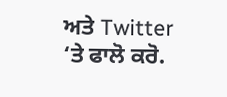ਅਤੇ Twitter ‘ਤੇ ਫਾਲੋ ਕਰੋ.